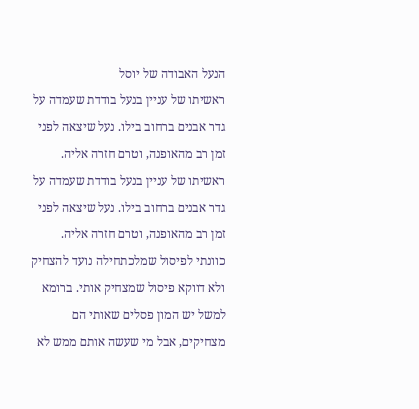הנעל האבודה של יוסל
ראשיתו של עניין בנעל בודדת שעמדה על גדר אבנים ברחוב בילו. נעל שיצאה לפני זמן רב מהאופנה, וטרם חזרה אליה.
ראשיתו של עניין בנעל בודדת שעמדה על גדר אבנים ברחוב בילו. נעל שיצאה לפני זמן רב מהאופנה, וטרם חזרה אליה.
כוונתי לפיסול שמלכתחילה נועד להצחיק ולא דווקא פיסול שמצחיק אותי. ברומא למשל יש המון פסלים שאותי הם מצחיקים, אבל מי שעשה אותם ממש לא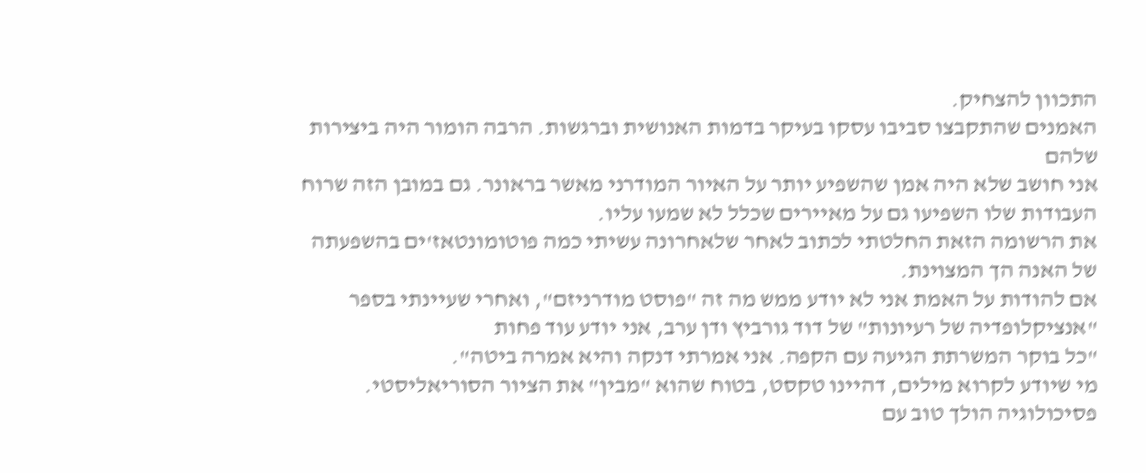התכוון להצחיק.
האמנים שהתקבצו סביבו עסקו בעיקר בדמות האנושית וברגשות. הרבה הומור היה ביצירות שלהם
אני חושב שלא היה אמן שהשפיע יותר על האיור המודרני מאשר בראונר. גם במובן הזה שרוח העבודות שלו השפיעו גם על מאיירים שכלל לא שמעו עליו.
את הרשומה הזאת החלטתי לכתוב לאחר שלאחרונה עשיתי כמה פוטומונטאז'ים בהשפעתה של האנה הך המצוינת.
אם להודות על האמת אני לא יודע ממש מה זה "פוסט מודרניזם", ואחרי שעיינתי בספר "אנציקלופדיה של רעיונות" של דוד גורביץ ודן ערב, אני יודע עוד פחות
"כל בוקר המשרתת הגיעה עם הקפה. אני אמרתי דנקה והיא אמרה ביטה".
מי שיודע לקרוא מילים, דהיינו טקסט, בטוח שהוא "מבין" את הציור הסוריאליסטי. פסיכולוגיה הולך טוב עם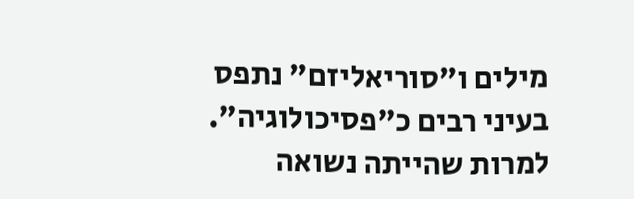מילים ו"סוריאליזם" נתפס בעיני רבים כ"פסיכולוגיה".
למרות שהייתה נשואה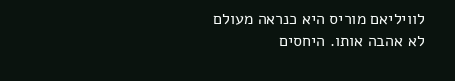לוויליאם מוריס היא כנראה מעולם לא אהבה אותו. היחסים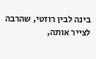בינה לבין רוזטי, שהרבה לצייר אותה,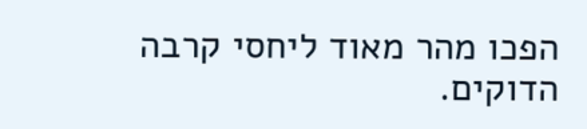הפכו מהר מאוד ליחסי קרבה הדוקים.